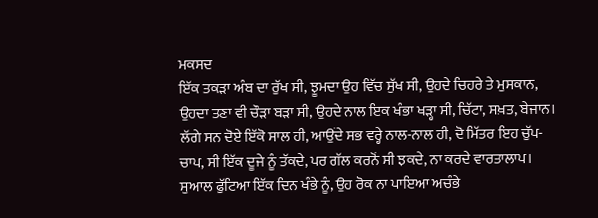ਮਕਸਦ
ਇੱਕ ਤਕੜਾ ਅੰਬ ਦਾ ਰੁੱਖ ਸੀ, ਝੂਮਦਾ ਉਹ ਵਿੱਚ ਸੁੱਖ ਸੀ, ਉਹਦੇ ਚਿਹਰੇ ਤੇ ਮੁਸਕਾਨ, ਉਹਦਾ ਤਣਾ ਵੀ ਚੌੜਾ ਬੜਾ ਸੀ, ਉਹਦੇ ਨਾਲ ਇਕ ਖੰਭਾ ਖੜ੍ਹਾ ਸੀ, ਚਿੱਟਾ, ਸਖ਼ਤ, ਬੇਜਾਨ। ਲੱਗੇ ਸਨ ਦੋਏ ਇੱਕੋ ਸਾਲ ਹੀ, ਆਉਂਦੇ ਸਭ ਵਰ੍ਹੇ ਨਾਲ-ਨਾਲ ਹੀ, ਦੋ ਮਿੱਤਰ ਇਹ ਚੁੱਪ-ਚਾਪ, ਸੀ ਇੱਕ ਦੂਜੇ ਨੂੰ ਤੱਕਦੇ, ਪਰ ਗੱਲ ਕਰਨੋਂ ਸੀ ਝਕਦੇ, ਨਾ ਕਰਦੇ ਵਾਰਤਾਲਾਪ। ਸੁਆਲ ਫੁੱਟਿਆ ਇੱਕ ਦਿਨ ਖੰਭੇ ਨੂੰ, ਉਹ ਰੋਕ ਨਾ ਪਾਇਆ ਅਚੰਭੇ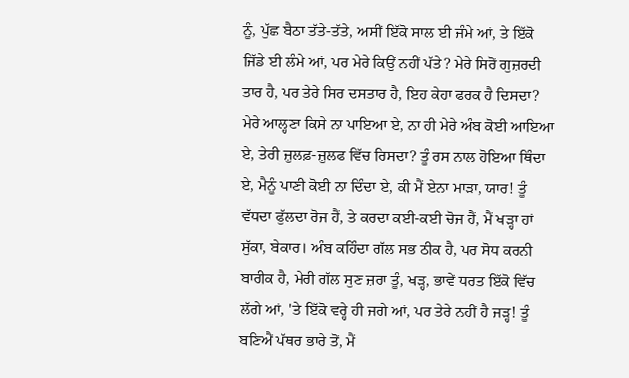ਨੂੰ, ਪੁੱਛ ਬੈਠਾ ਤੱਤੇ-ਤੱਤੇ, ਅਸੀਂ ਇੱਕੋ ਸਾਲ ਈ ਜੰਮੇ ਆਂ, ਤੇ ਇੱਕੋ ਜਿੱਡੇ ਈ ਲੰਮੇ ਆਂ, ਪਰ ਮੇਰੇ ਕਿਉਂ ਨਹੀਂ ਪੱਤੇ? ਮੇਰੇ ਸਿਰੋਂ ਗੁਜ਼ਰਦੀ ਤਾਰ ਹੈ, ਪਰ ਤੇਰੇ ਸਿਰ ਦਸਤਾਰ ਹੈ, ਇਹ ਕੇਹਾ ਫਰਕ ਹੈ ਦਿਸਦਾ? ਮੇਰੇ ਆਲ੍ਹਣਾ ਕਿਸੇ ਨਾ ਪਾਇਆ ਏ, ਨਾ ਹੀ ਮੇਰੇ ਅੰਬ ਕੋਈ ਆਇਆ ਏ, ਤੇਰੀ ਜ਼ੁਲਫ਼-ਜ਼ੁਲਫ ਵਿੱਚ ਰਿਸਦਾ? ਤੂੰ ਰਸ ਨਾਲ ਹੋਇਆ ਥਿੰਦਾ ਏ, ਮੈਨੂੰ ਪਾਣੀ ਕੋਈ ਨਾ ਦਿੰਦਾ ਏ, ਕੀ ਮੈਂ ਏਨਾ ਮਾੜਾ, ਯਾਰ! ਤੂੰ ਵੱਧਦਾ ਫੁੱਲਦਾ ਰੋਜ ਹੈਂ, ਤੇ ਕਰਦਾ ਕਈ-ਕਈ ਚੋਜ ਹੈਂ, ਮੈਂ ਖੜ੍ਹਾ ਹਾਂ ਸੁੱਕਾ, ਬੇਕਾਰ। ਅੰਬ ਕਹਿੰਦਾ ਗੱਲ ਸਭ ਠੀਕ ਹੈ, ਪਰ ਸੋਧ ਕਰਨੀ ਬਾਰੀਕ ਹੈ, ਮੇਰੀ ਗੱਲ ਸੁਣ ਜ਼ਰਾ ਤੂੰ, ਖੜ੍ਹ, ਭਾਵੇਂ ਧਰਤ ਇੱਕੋ ਵਿੱਚ ਲੱਗੇ ਆਂ, 'ਤੇ ਇੱਕੋ ਵਰ੍ਹੇ ਹੀ ਜਗੇ ਆਂ, ਪਰ ਤੇਰੇ ਨਹੀਂ ਹੈ ਜੜ੍ਹ! ਤੂੰ ਬਣਿਐਂ ਪੱਥਰ ਭਾਰੇ ਤੋਂ, ਮੈਂ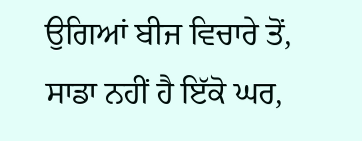ਉਗਿਆਂ ਬੀਜ ਵਿਚਾਰੇ ਤੋਂ, ਸਾਡਾ ਨਹੀਂ ਹੈ ਇੱਕੋ ਘਰ,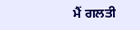ਮੈਂ ਗਲਤੀ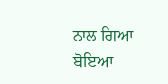ਨਾਲ ਗਿਆ ਬੋਇਆ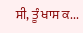ਸੀ, ਤੂੰ ਖਾਸ ਕ...